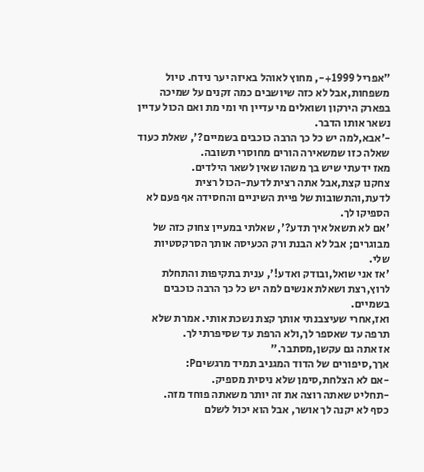"אפריל 1999+-, מחוץ לאוהל באיזה יער נידח. טיול משפחות,אבל לא כזה שיושבים כמה זקנים על שמיכה בפארק הירקון ושואלים מי עדיין חי ומי מת ואם הכול עדיין נשאר אותו הדבר.
-'אבא,למה יש כל כך הרבה כוכבים בשמיים?', שאלת כעוד שאלה כזו שמשאירה הורים מחוסרי תשובה.
מאז ידעתי שיש בך משהו שאין לשאר הילדים.
צחקנו קצת,אבל אתה רצית לדעת-הכול רצית לדעת,והתשובות של פיית השיניים והחסידה אף פעם לא הספיקו לך.
'אם לא תשאל איך תדע?', שאלתי במעיין צחוק כזה של מבוגרים; אבל לא הבנת ורק הכעיסה אותך הסרקסטיות שלי.
'אז אני שואל,ובודק ואדע!', ענית בתקיפות והתחלת לרוץ,רצת ושאלת אנשים למה יש כל כך הרבה כוכבים בשמיים.
ואז,אחרי שעיצבנתי אותך קצת נשכת אותי. אמרת שלא תרפה עד שאספר לך,ולא הרפת עד שסיפרתי לך.
אז אתה גם עקשן,מסתבר."
אךך,סיפורים של הדוד המגניב תמיד מרגשיםP:
-אם לא הצלחת,סימן שלא ניסית מספיק.
-תחליט שאתה רוצה את זה יותר משאתה פוחד מזה.
כסף לא יקנה לך אושר, אבל הוא יכול לשלם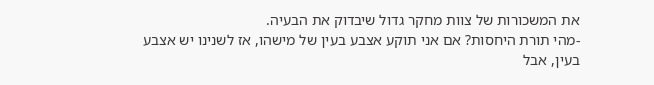את המשכורות של צוות מחקר גדול שיבדוק את הבעיה.
-מהי תורת היחסות? אם אני תוקע אצבע בעין של מישהו, אז לשנינו יש אצבע בעין, אבל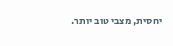יחסית, מצבי טוב יותר.